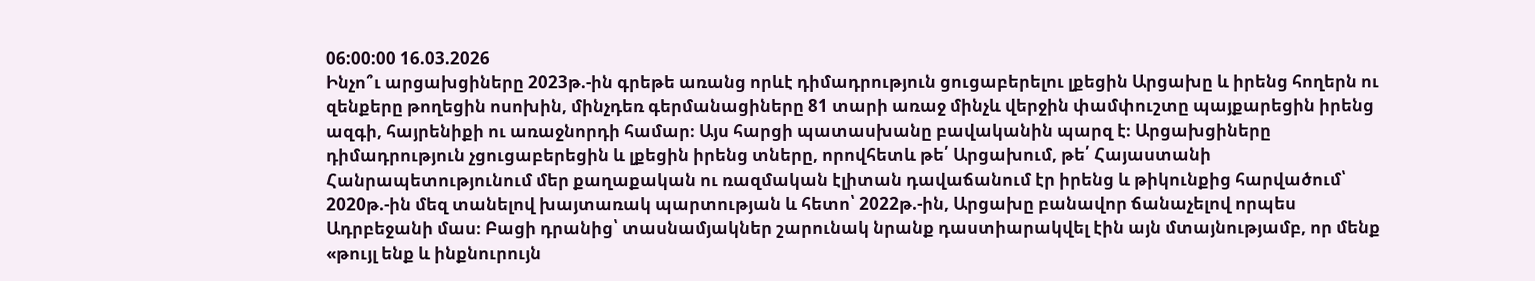06:00:00 16.03.2026
Ինչո՞ւ արցախցիները 2023թ.-ին գրեթե առանց որևէ դիմադրություն ցուցաբերելու լքեցին Արցախը և իրենց հողերն ու զենքերը թողեցին ոսոխին, մինչդեռ գերմանացիները 81 տարի առաջ մինչև վերջին փամփուշտը պայքարեցին իրենց ազգի, հայրենիքի ու առաջնորդի համար։ Այս հարցի պատասխանը բավականին պարզ է։ Արցախցիները դիմադրություն չցուցաբերեցին և լքեցին իրենց տները, որովհետև թե՛ Արցախում, թե՛ Հայաստանի Հանրապետությունում մեր քաղաքական ու ռազմական էլիտան դավաճանում էր իրենց և թիկունքից հարվածում՝ 2020թ.-ին մեզ տանելով խայտառակ պարտության և հետո՝ 2022թ.-ին, Արցախը բանավոր ճանաչելով որպես Ադրբեջանի մաս։ Բացի դրանից՝ տասնամյակներ շարունակ նրանք դաստիարակվել էին այն մտայնությամբ, որ մենք «թույլ ենք և ինքնուրույն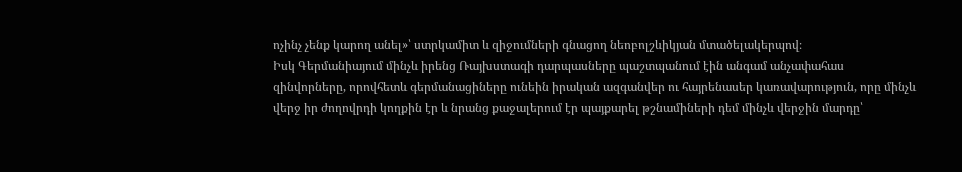ոչինչ չենք կարող անել»՝ ստրկամիտ և զիջումների գնացող նեոբոլշևիկյան մտածելակերպով։
Իսկ Գերմանիայում մինչև իրենց Ռայխստագի դարպասները պաշտպանում էին անգամ անչափահաս զինվորները, որովհետև գերմանացիները ունեին իրական ազգանվեր ու հայրենասեր կառավարություն, որը մինչև վերջ իր ժողովրդի կողքին էր և նրանց քաջալերում էր պայքարել թշնամիների դեմ մինչև վերջին մարդը՝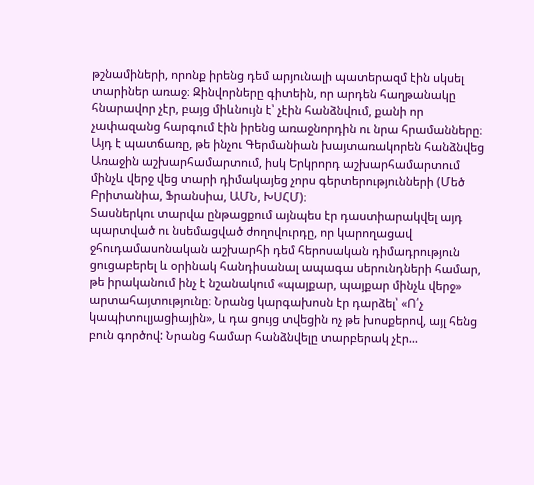թշնամիների, որոնք իրենց դեմ արյունալի պատերազմ էին սկսել տարիներ առաջ։ Զինվորները գիտեին, որ արդեն հաղթանակը հնարավոր չէր, բայց միևնույն է՝ չէին հանձնվում, քանի որ չափազանց հարգում էին իրենց առաջնորդին ու նրա հրամանները։ Այդ է պատճառը, թե ինչու Գերմանիան խայտառակորեն հանձնվեց Առաջին աշխարհամարտում, իսկ Երկրորդ աշխարհամարտում մինչև վերջ վեց տարի դիմակայեց չորս գերտերությունների (Մեծ Բրիտանիա, Ֆրանսիա, ԱՄՆ, ԽՍՀՄ)։
Տասներկու տարվա ընթացքում այնպես էր դաստիարակվել այդ պարտված ու նսեմացված ժողովուրդը, որ կարողացավ ջհուդամասոնական աշխարհի դեմ հերոսական դիմադրություն ցուցաբերել և օրինակ հանդիսանալ ապագա սերունդների համար, թե իրականում ինչ է նշանակում «պայքար, պայքար մինչև վերջ» արտահայտությունը։ Նրանց կարգախոսն էր դարձել՝ «Ո՛չ կապիտուլյացիային», և դա ցույց տվեցին ոչ թե խոսքերով, այլ հենց բուն գործով: Նրանց համար հանձնվելը տարբերակ չէր...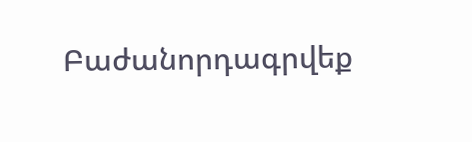Բաժանորդագրվեք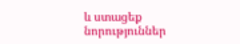և ստացեք նորություններ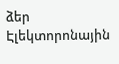ձեր Էլեկտորոնային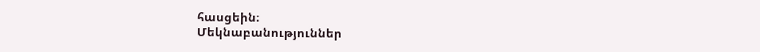հասցեին։
Մեկնաբանություններ